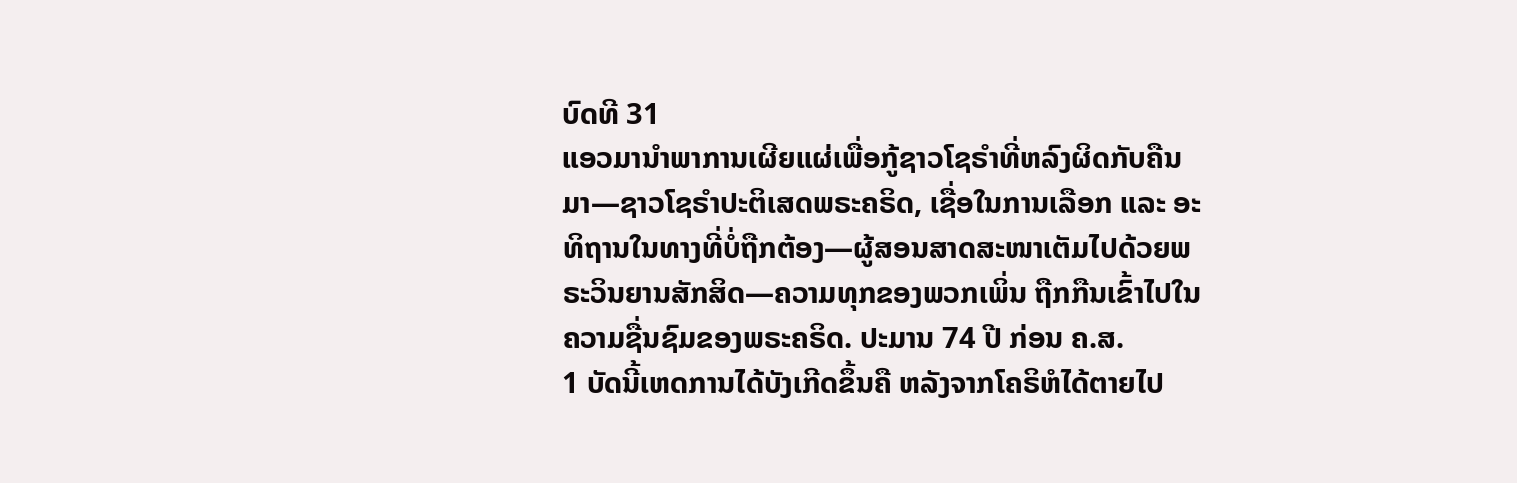ບົດທີ 31
ແອວມານຳພາການເຜີຍແຜ່ເພື່ອກູ້ຊາວໂຊຣຳທີ່ຫລົງຜິດກັບຄືນມາ—ຊາວໂຊຣຳປະຕິເສດພຣະຄຣິດ, ເຊື່ອໃນການເລືອກ ແລະ ອະທິຖານໃນທາງທີ່ບໍ່ຖືກຕ້ອງ—ຜູ້ສອນສາດສະໜາເຕັມໄປດ້ວຍພຣະວິນຍານສັກສິດ—ຄວາມທຸກຂອງພວກເພິ່ນ ຖືກກືນເຂົ້າໄປໃນຄວາມຊື່ນຊົມຂອງພຣະຄຣິດ. ປະມານ 74 ປີ ກ່ອນ ຄ.ສ.
1 ບັດນີ້ເຫດການໄດ້ບັງເກີດຂຶ້ນຄື ຫລັງຈາກໂຄຣິຫໍໄດ້ຕາຍໄປ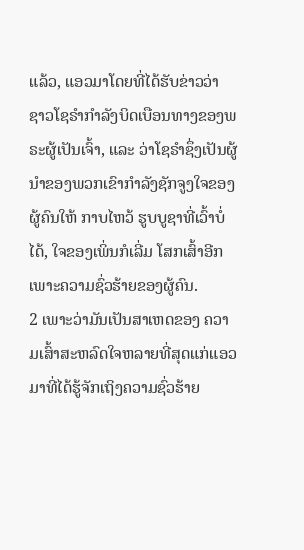ແລ້ວ, ແອວມາໂດຍທີ່ໄດ້ຮັບຂ່າວວ່າ ຊາວໂຊຣຳກຳລັງບິດເບືອນທາງຂອງພຣະຜູ້ເປັນເຈົ້າ, ແລະ ວ່າໂຊຣຳຊຶ່ງເປັນຜູ້ນຳຂອງພວກເຂົາກຳລັງຊັກຈູງໃຈຂອງຜູ້ຄົນໃຫ້ ກາບໄຫວ້ ຮູບບູຊາທີ່ເວົ້າບໍ່ໄດ້, ໃຈຂອງເພິ່ນກໍເລີ່ມ ໂສກເສົ້າອີກເພາະຄວາມຊົ່ວຮ້າຍຂອງຜູ້ຄົນ.
2 ເພາະວ່າມັນເປັນສາເຫດຂອງ ຄວາມເສົ້າສະຫລົດໃຈຫລາຍທີ່ສຸດແກ່ແອວມາທີ່ໄດ້ຮູ້ຈັກເຖິງຄວາມຊົ່ວຮ້າຍ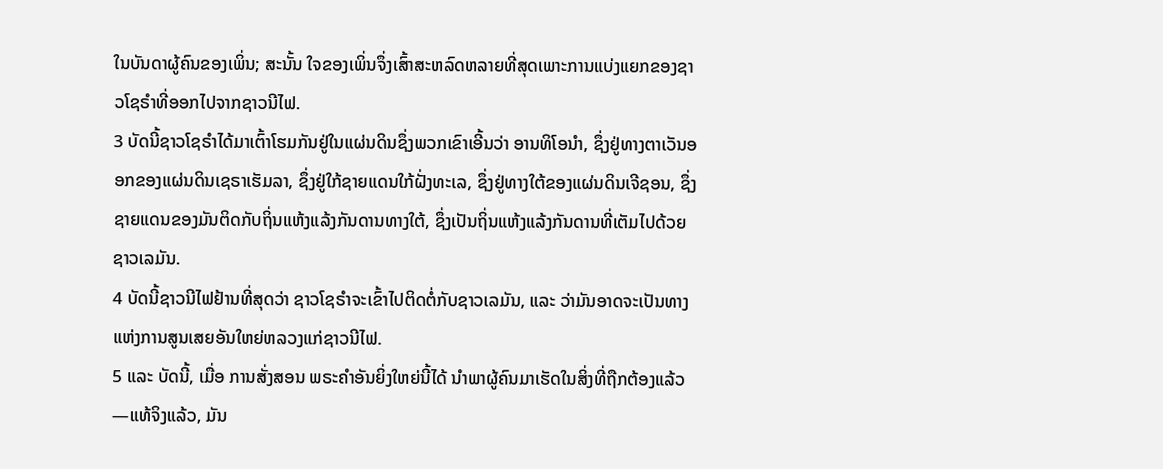ໃນບັນດາຜູ້ຄົນຂອງເພິ່ນ; ສະນັ້ນ ໃຈຂອງເພິ່ນຈຶ່ງເສົ້າສະຫລົດຫລາຍທີ່ສຸດເພາະການແບ່ງແຍກຂອງຊາວໂຊຣຳທີ່ອອກໄປຈາກຊາວນີໄຟ.
3 ບັດນີ້ຊາວໂຊຣຳໄດ້ມາເຕົ້າໂຮມກັນຢູ່ໃນແຜ່ນດິນຊຶ່ງພວກເຂົາເອີ້ນວ່າ ອານທິໂອນຳ, ຊຶ່ງຢູ່ທາງຕາເວັນອອກຂອງແຜ່ນດິນເຊຣາເຮັມລາ, ຊຶ່ງຢູ່ໃກ້ຊາຍແດນໃກ້ຝັ່ງທະເລ, ຊຶ່ງຢູ່ທາງໃຕ້ຂອງແຜ່ນດິນເຈີຊອນ, ຊຶ່ງຊາຍແດນຂອງມັນຕິດກັບຖິ່ນແຫ້ງແລ້ງກັນດານທາງໃຕ້, ຊຶ່ງເປັນຖິ່ນແຫ້ງແລ້ງກັນດານທີ່ເຕັມໄປດ້ວຍຊາວເລມັນ.
4 ບັດນີ້ຊາວນີໄຟຢ້ານທີ່ສຸດວ່າ ຊາວໂຊຣຳຈະເຂົ້າໄປຕິດຕໍ່ກັບຊາວເລມັນ, ແລະ ວ່າມັນອາດຈະເປັນທາງແຫ່ງການສູນເສຍອັນໃຫຍ່ຫລວງແກ່ຊາວນີໄຟ.
5 ແລະ ບັດນີ້, ເມື່ອ ການສັ່ງສອນ ພຣະຄຳອັນຍິ່ງໃຫຍ່ນີ້ໄດ້ ນຳພາຜູ້ຄົນມາເຮັດໃນສິ່ງທີ່ຖືກຕ້ອງແລ້ວ—ແທ້ຈິງແລ້ວ, ມັນ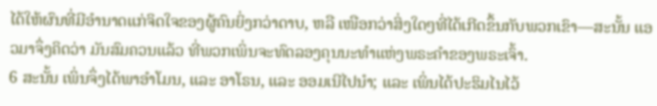ໄດ້ໃຫ້ຜົນທີ່ມີອຳນາດແກ່ຈິດໃຈຂອງຜູ້ຄົນຍິ່ງກວ່າດາບ, ຫລື ເໜືອກວ່າສິ່ງໃດໆທີ່ໄດ້ເກີດຂຶ້ນກັບພວກເຂົາ—ສະນັ້ນ ແອວມາຈຶ່ງຄິດວ່າ ມັນສົມຄວນແລ້ວ ທີ່ພວກເພິ່ນຈະທົດລອງຄຸນນະທຳແຫ່ງພຣະຄຳຂອງພຣະເຈົ້າ.
6 ສະນັ້ນ ເພິ່ນຈຶ່ງໄດ້ພາອຳໂມນ, ແລະ ອາໂຣນ, ແລະ ອອມເນີໄປນຳ; ແລະ ເພິ່ນໄດ້ປະຮິມໄນໄວ້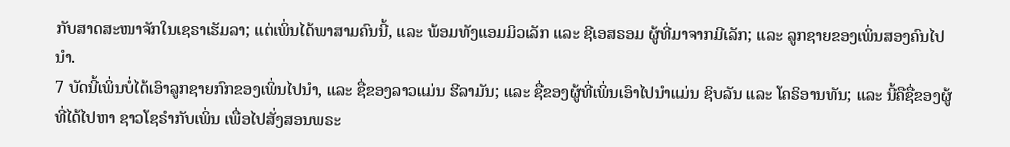ກັບສາດສະໜາຈັກໃນເຊຣາເຮັມລາ; ແຕ່ເພິ່ນໄດ້ພາສາມຄົນນີ້, ແລະ ພ້ອມທັງແອມມິວເລັກ ແລະ ຊີເອສຣອມ ຜູ້ທີ່ມາຈາກມີເລັກ; ແລະ ລູກຊາຍຂອງເພິ່ນສອງຄົນໄປນຳ.
7 ບັດນີ້ເພິ່ນບໍ່ໄດ້ເອົາລູກຊາຍກົກຂອງເພິ່ນໄປນຳ, ແລະ ຊື່ຂອງລາວແມ່ນ ຮີລາມັນ; ແລະ ຊື່ຂອງຜູ້ທີ່ເພິ່ນເອົາໄປນຳແມ່ນ ຊິບລັນ ແລະ ໂຄຣິອານທັນ; ແລະ ນີ້ຄືຊື່ຂອງຜູ້ທີ່ໄດ້ໄປຫາ ຊາວໂຊຣຳກັບເພິ່ນ ເພື່ອໄປສັ່ງສອນພຣະ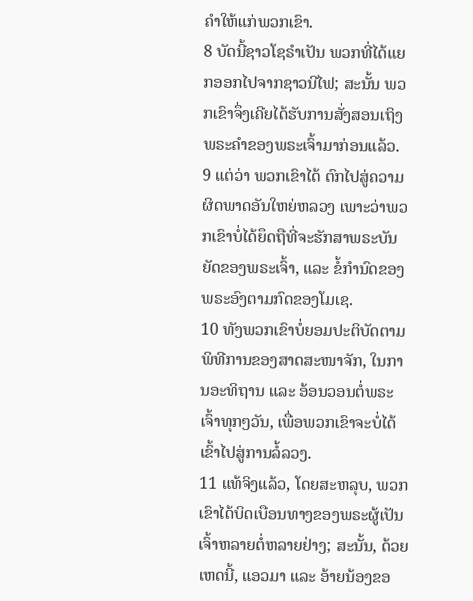ຄຳໃຫ້ແກ່ພວກເຂົາ.
8 ບັດນີ້ຊາວໂຊຣຳເປັນ ພວກທີ່ໄດ້ແຍກອອກໄປຈາກຊາວນີໄຟ; ສະນັ້ນ ພວກເຂົາຈຶ່ງເຄີຍໄດ້ຮັບການສັ່ງສອນເຖິງພຣະຄຳຂອງພຣະເຈົ້າມາກ່ອນແລ້ວ.
9 ແຕ່ວ່າ ພວກເຂົາໄດ້ ຕົກໄປສູ່ຄວາມຜິດພາດອັນໃຫຍ່ຫລວງ ເພາະວ່າພວກເຂົາບໍ່ໄດ້ຍຶດຖືທີ່ຈະຮັກສາພຣະບັນຍັດຂອງພຣະເຈົ້າ, ແລະ ຂໍ້ກຳນົດຂອງພຣະອົງຕາມກົດຂອງໂມເຊ.
10 ທັງພວກເຂົາບໍ່ຍອມປະຕິບັດຕາມພິທີການຂອງສາດສະໜາຈັກ, ໃນການອະທິຖານ ແລະ ອ້ອນວອນຕໍ່ພຣະເຈົ້າທຸກໆວັນ, ເພື່ອພວກເຂົາຈະບໍ່ໄດ້ເຂົ້າໄປສູ່ການລໍ້ລວງ.
11 ແທ້ຈິງແລ້ວ, ໂດຍສະຫລຸບ, ພວກເຂົາໄດ້ບິດເບືອນທາງຂອງພຣະຜູ້ເປັນເຈົ້າຫລາຍຕໍ່ຫລາຍຢ່າງ; ສະນັ້ນ, ດ້ວຍເຫດນີ້, ແອວມາ ແລະ ອ້າຍນ້ອງຂອ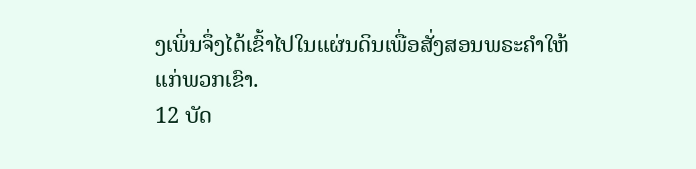ງເພິ່ນຈຶ່ງໄດ້ເຂົ້າໄປໃນແຜ່ນດິນເພື່ອສັ່ງສອນພຣະຄຳໃຫ້ແກ່ພວກເຂົາ.
12 ບັດ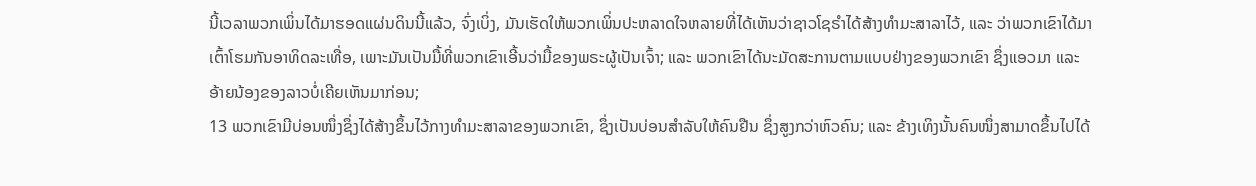ນີ້ເວລາພວກເພິ່ນໄດ້ມາຮອດແຜ່ນດິນນີ້ແລ້ວ, ຈົ່ງເບິ່ງ, ມັນເຮັດໃຫ້ພວກເພິ່ນປະຫລາດໃຈຫລາຍທີ່ໄດ້ເຫັນວ່າຊາວໂຊຣຳໄດ້ສ້າງທຳມະສາລາໄວ້, ແລະ ວ່າພວກເຂົາໄດ້ມາເຕົ້າໂຮມກັນອາທິດລະເທື່ອ, ເພາະມັນເປັນມື້ທີ່ພວກເຂົາເອີ້ນວ່າມື້ຂອງພຣະຜູ້ເປັນເຈົ້າ; ແລະ ພວກເຂົາໄດ້ນະມັດສະການຕາມແບບຢ່າງຂອງພວກເຂົາ ຊຶ່ງແອວມາ ແລະ ອ້າຍນ້ອງຂອງລາວບໍ່ເຄີຍເຫັນມາກ່ອນ;
13 ພວກເຂົາມີບ່ອນໜຶ່ງຊຶ່ງໄດ້ສ້າງຂຶ້ນໄວ້ກາງທຳມະສາລາຂອງພວກເຂົາ, ຊຶ່ງເປັນບ່ອນສຳລັບໃຫ້ຄົນຢືນ ຊຶ່ງສູງກວ່າຫົວຄົນ; ແລະ ຂ້າງເທິງນັ້ນຄົນໜຶ່ງສາມາດຂຶ້ນໄປໄດ້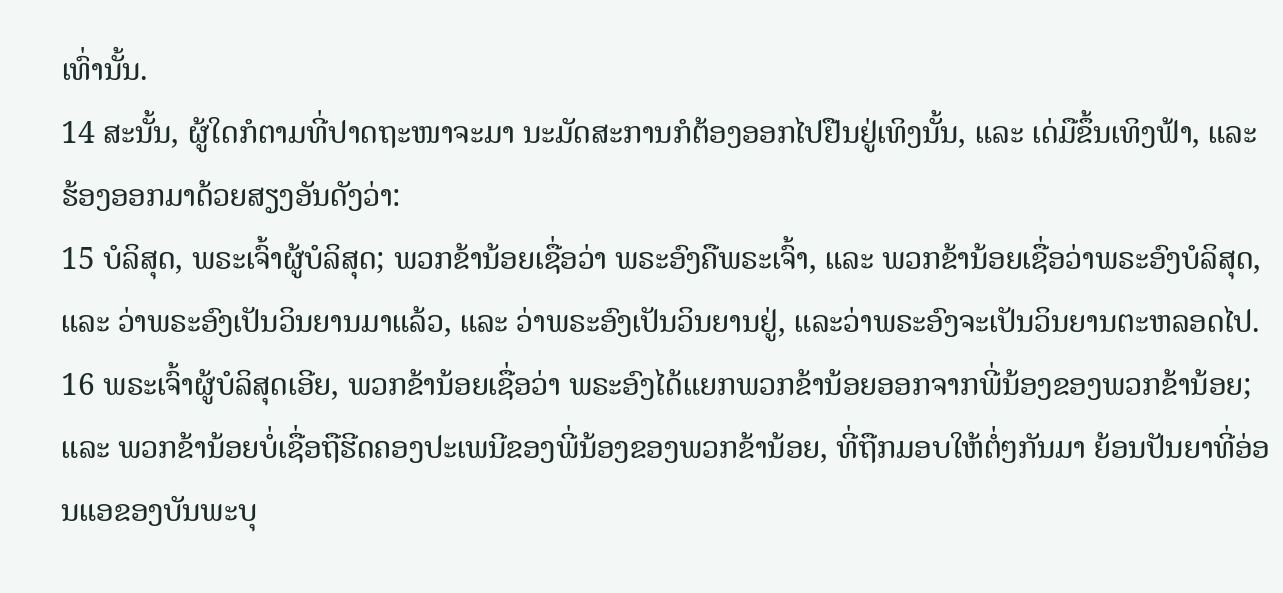ເທົ່ານັ້ນ.
14 ສະນັ້ນ, ຜູ້ໃດກໍຕາມທີ່ປາດຖະໜາຈະມາ ນະມັດສະການກໍຕ້ອງອອກໄປຢືນຢູ່ເທິງນັ້ນ, ແລະ ເດ່ມືຂຶ້ນເທິງຟ້າ, ແລະ ຮ້ອງອອກມາດ້ວຍສຽງອັນດັງວ່າ:
15 ບໍລິສຸດ, ພຣະເຈົ້າຜູ້ບໍລິສຸດ; ພວກຂ້ານ້ອຍເຊື່ອວ່າ ພຣະອົງຄືພຣະເຈົ້າ, ແລະ ພວກຂ້ານ້ອຍເຊື່ອວ່າພຣະອົງບໍລິສຸດ, ແລະ ວ່າພຣະອົງເປັນວິນຍານມາແລ້ວ, ແລະ ວ່າພຣະອົງເປັນວິນຍານຢູ່, ແລະວ່າພຣະອົງຈະເປັນວິນຍານຕະຫລອດໄປ.
16 ພຣະເຈົ້າຜູ້ບໍລິສຸດເອີຍ, ພວກຂ້ານ້ອຍເຊື່ອວ່າ ພຣະອົງໄດ້ແຍກພວກຂ້ານ້ອຍອອກຈາກພີ່ນ້ອງຂອງພວກຂ້ານ້ອຍ; ແລະ ພວກຂ້ານ້ອຍບໍ່ເຊື່ອຖືຮີດຄອງປະເພນີຂອງພີ່ນ້ອງຂອງພວກຂ້ານ້ອຍ, ທີ່ຖືກມອບໃຫ້ຕໍ່ໆກັນມາ ຍ້ອນປັນຍາທີ່ອ່ອນແອຂອງບັນພະບຸ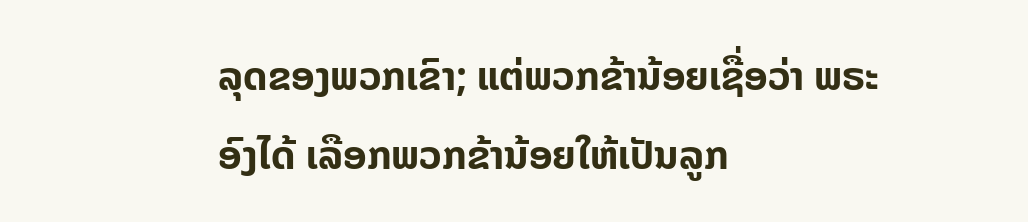ລຸດຂອງພວກເຂົາ; ແຕ່ພວກຂ້ານ້ອຍເຊື່ອວ່າ ພຣະອົງໄດ້ ເລືອກພວກຂ້ານ້ອຍໃຫ້ເປັນລູກ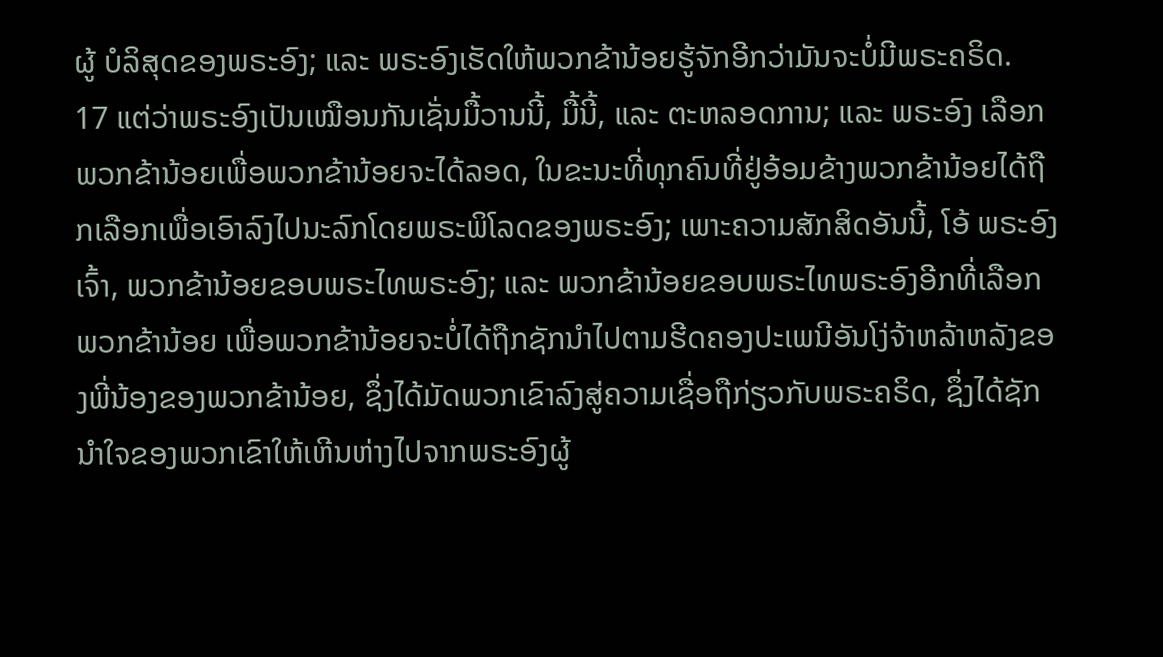ຜູ້ ບໍລິສຸດຂອງພຣະອົງ; ແລະ ພຣະອົງເຮັດໃຫ້ພວກຂ້ານ້ອຍຮູ້ຈັກອີກວ່າມັນຈະບໍ່ມີພຣະຄຣິດ.
17 ແຕ່ວ່າພຣະອົງເປັນເໝືອນກັນເຊັ່ນມື້ວານນີ້, ມື້ນີ້, ແລະ ຕະຫລອດການ; ແລະ ພຣະອົງ ເລືອກພວກຂ້ານ້ອຍເພື່ອພວກຂ້ານ້ອຍຈະໄດ້ລອດ, ໃນຂະນະທີ່ທຸກຄົນທີ່ຢູ່ອ້ອມຂ້າງພວກຂ້ານ້ອຍໄດ້ຖືກເລືອກເພື່ອເອົາລົງໄປນະລົກໂດຍພຣະພິໂລດຂອງພຣະອົງ; ເພາະຄວາມສັກສິດອັນນີ້, ໂອ້ ພຣະອົງເຈົ້າ, ພວກຂ້ານ້ອຍຂອບພຣະໄທພຣະອົງ; ແລະ ພວກຂ້ານ້ອຍຂອບພຣະໄທພຣະອົງອີກທີ່ເລືອກພວກຂ້ານ້ອຍ ເພື່ອພວກຂ້ານ້ອຍຈະບໍ່ໄດ້ຖືກຊັກນຳໄປຕາມຮີດຄອງປະເພນີອັນໂງ່ຈ້າຫລ້າຫລັງຂອງພີ່ນ້ອງຂອງພວກຂ້ານ້ອຍ, ຊຶ່ງໄດ້ມັດພວກເຂົາລົງສູ່ຄວາມເຊື່ອຖືກ່ຽວກັບພຣະຄຣິດ, ຊຶ່ງໄດ້ຊັກນຳໃຈຂອງພວກເຂົາໃຫ້ເຫີນຫ່າງໄປຈາກພຣະອົງຜູ້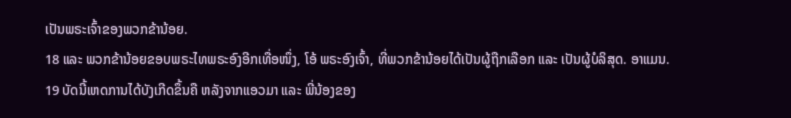ເປັນພຣະເຈົ້າຂອງພວກຂ້ານ້ອຍ.
18 ແລະ ພວກຂ້ານ້ອຍຂອບພຣະໄທພຣະອົງອີກເທື່ອໜຶ່ງ, ໂອ້ ພຣະອົງເຈົ້າ, ທີ່ພວກຂ້ານ້ອຍໄດ້ເປັນຜູ້ຖືກເລືອກ ແລະ ເປັນຜູ້ບໍລິສຸດ. ອາແມນ.
19 ບັດນີ້ເຫດການໄດ້ບັງເກີດຂຶ້ນຄື ຫລັງຈາກແອວມາ ແລະ ພີ່ນ້ອງຂອງ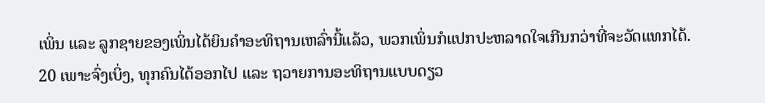ເພິ່ນ ແລະ ລູກຊາຍຂອງເພິ່ນໄດ້ຍິນຄຳອະທິຖານເຫລົ່ານີ້ແລ້ວ, ພວກເພິ່ນກໍແປກປະຫລາດໃຈເກີນກວ່າທີ່ຈະວັດແທກໄດ້.
20 ເພາະຈົ່ງເບິ່ງ, ທຸກຄົນໄດ້ອອກໄປ ແລະ ຖວາຍການອະທິຖານແບບດຽວ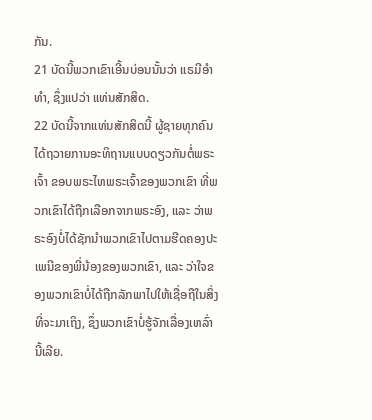ກັນ.
21 ບັດນີ້ພວກເຂົາເອີ້ນບ່ອນນັ້ນວ່າ ແຣມີອຳທຳ, ຊຶ່ງແປວ່າ ແທ່ນສັກສິດ.
22 ບັດນີ້ຈາກແທ່ນສັກສິດນີ້ ຜູ້ຊາຍທຸກຄົນໄດ້ຖວາຍການອະທິຖານແບບດຽວກັນຕໍ່ພຣະເຈົ້າ ຂອບພຣະໄທພຣະເຈົ້າຂອງພວກເຂົາ ທີ່ພວກເຂົາໄດ້ຖືກເລືອກຈາກພຣະອົງ, ແລະ ວ່າພຣະອົງບໍ່ໄດ້ຊັກນຳພວກເຂົາໄປຕາມຮີດຄອງປະເພນີຂອງພີ່ນ້ອງຂອງພວກເຂົາ, ແລະ ວ່າໃຈຂອງພວກເຂົາບໍ່ໄດ້ຖືກລັກພາໄປໃຫ້ເຊື່ອຖືໃນສິ່ງທີ່ຈະມາເຖິງ, ຊຶ່ງພວກເຂົາບໍ່ຮູ້ຈັກເລື່ອງເຫລົ່ານີ້ເລີຍ.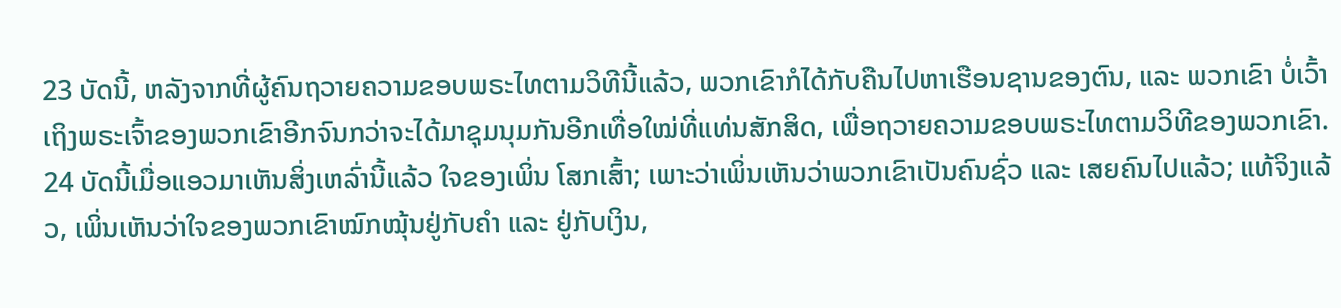23 ບັດນີ້, ຫລັງຈາກທີ່ຜູ້ຄົນຖວາຍຄວາມຂອບພຣະໄທຕາມວິທີນີ້ແລ້ວ, ພວກເຂົາກໍໄດ້ກັບຄືນໄປຫາເຮືອນຊານຂອງຕົນ, ແລະ ພວກເຂົາ ບໍ່ເວົ້າເຖິງພຣະເຈົ້າຂອງພວກເຂົາອີກຈົນກວ່າຈະໄດ້ມາຊຸມນຸມກັນອີກເທື່ອໃໝ່ທີ່ແທ່ນສັກສິດ, ເພື່ອຖວາຍຄວາມຂອບພຣະໄທຕາມວິທີຂອງພວກເຂົາ.
24 ບັດນີ້ເມື່ອແອວມາເຫັນສິ່ງເຫລົ່ານີ້ແລ້ວ ໃຈຂອງເພິ່ນ ໂສກເສົ້າ; ເພາະວ່າເພິ່ນເຫັນວ່າພວກເຂົາເປັນຄົນຊົ່ວ ແລະ ເສຍຄົນໄປແລ້ວ; ແທ້ຈິງແລ້ວ, ເພິ່ນເຫັນວ່າໃຈຂອງພວກເຂົາໝົກໝຸ້ນຢູ່ກັບຄຳ ແລະ ຢູ່ກັບເງິນ,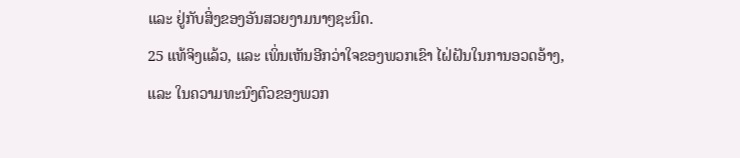ແລະ ຢູ່ກັບສິ່ງຂອງອັນສວຍງາມນາໆຊະນິດ.
25 ແທ້ຈິງແລ້ວ, ແລະ ເພິ່ນເຫັນອີກວ່າໃຈຂອງພວກເຂົາ ໄຝ່ຝັນໃນການອວດອ້າງ, ແລະ ໃນຄວາມທະນົງຕົວຂອງພວກ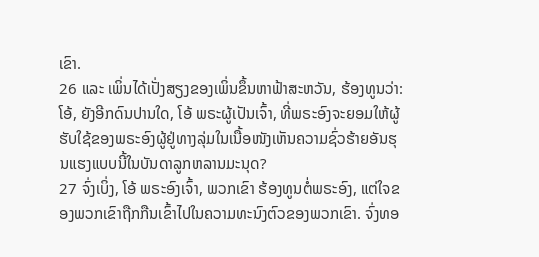ເຂົາ.
26 ແລະ ເພິ່ນໄດ້ເປັ່ງສຽງຂອງເພິ່ນຂຶ້ນຫາຟ້າສະຫວັນ, ຮ້ອງທູນວ່າ: ໂອ້, ຍັງອີກດົນປານໃດ, ໂອ້ ພຣະຜູ້ເປັນເຈົ້າ, ທີ່ພຣະອົງຈະຍອມໃຫ້ຜູ້ຮັບໃຊ້ຂອງພຣະອົງຜູ້ຢູ່ທາງລຸ່ມໃນເນື້ອໜັງເຫັນຄວາມຊົ່ວຮ້າຍອັນຮຸນແຮງແບບນີ້ໃນບັນດາລູກຫລານມະນຸດ?
27 ຈົ່ງເບິ່ງ, ໂອ້ ພຣະອົງເຈົ້າ, ພວກເຂົາ ຮ້ອງທູນຕໍ່ພຣະອົງ, ແຕ່ໃຈຂອງພວກເຂົາຖືກກືນເຂົ້າໄປໃນຄວາມທະນົງຕົວຂອງພວກເຂົາ. ຈົ່ງທອ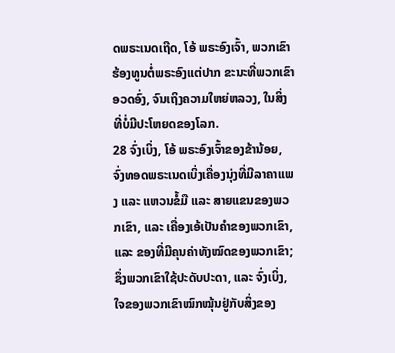ດພຣະເນດເຖີດ, ໂອ້ ພຣະອົງເຈົ້າ, ພວກເຂົາຮ້ອງທູນຕໍ່ພຣະອົງແຕ່ປາກ ຂະນະທີ່ພວກເຂົາ ອວດອົ່ງ, ຈົນເຖິງຄວາມໃຫຍ່ຫລວງ, ໃນສິ່ງທີ່ບໍ່ມີປະໂຫຍດຂອງໂລກ.
28 ຈົ່ງເບິ່ງ, ໂອ້ ພຣະອົງເຈົ້າຂອງຂ້ານ້ອຍ, ຈົ່ງທອດພຣະເນດເບິ່ງເຄື່ອງນຸ່ງທີ່ມີລາຄາແພງ ແລະ ແຫວນຂໍ້ມື ແລະ ສາຍແຂນຂອງພວກເຂົາ, ແລະ ເຄື່ອງເອ້ເປັນຄຳຂອງພວກເຂົາ, ແລະ ຂອງທີ່ມີຄຸນຄ່າທັງໝົດຂອງພວກເຂົາ; ຊຶ່ງພວກເຂົາໃຊ້ປະດັບປະດາ, ແລະ ຈົ່ງເບິ່ງ, ໃຈຂອງພວກເຂົາໝົກໝຸ້ນຢູ່ກັບສິ່ງຂອງ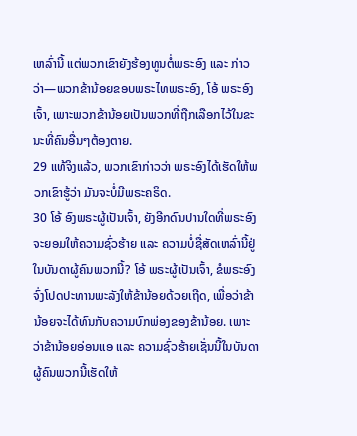ເຫລົ່ານີ້ ແຕ່ພວກເຂົາຍັງຮ້ອງທູນຕໍ່ພຣະອົງ ແລະ ກ່າວວ່າ—ພວກຂ້ານ້ອຍຂອບພຣະໄທພຣະອົງ, ໂອ້ ພຣະອົງເຈົ້າ, ເພາະພວກຂ້ານ້ອຍເປັນພວກທີ່ຖືກເລືອກໄວ້ໃນຂະນະທີ່ຄົນອື່ນໆຕ້ອງຕາຍ.
29 ແທ້ຈິງແລ້ວ, ພວກເຂົາກ່າວວ່າ ພຣະອົງໄດ້ເຮັດໃຫ້ພວກເຂົາຮູ້ວ່າ ມັນຈະບໍ່ມີພຣະຄຣິດ.
30 ໂອ້ ອົງພຣະຜູ້ເປັນເຈົ້າ, ຍັງອີກດົນປານໃດທີ່ພຣະອົງຈະຍອມໃຫ້ຄວາມຊົ່ວຮ້າຍ ແລະ ຄວາມບໍ່ຊື່ສັດເຫລົ່ານີ້ຢູ່ໃນບັນດາຜູ້ຄົນພວກນີ້? ໂອ້ ພຣະຜູ້ເປັນເຈົ້າ, ຂໍພຣະອົງຈົ່ງໂປດປະທານພະລັງໃຫ້ຂ້ານ້ອຍດ້ວຍເຖີດ, ເພື່ອວ່າຂ້ານ້ອຍຈະໄດ້ທົນກັບຄວາມບົກພ່ອງຂອງຂ້ານ້ອຍ. ເພາະວ່າຂ້ານ້ອຍອ່ອນແອ ແລະ ຄວາມຊົ່ວຮ້າຍເຊັ່ນນີ້ໃນບັນດາຜູ້ຄົນພວກນີ້ເຮັດໃຫ້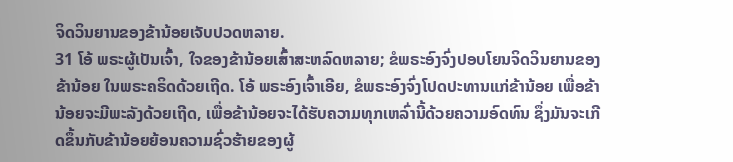ຈິດວິນຍານຂອງຂ້ານ້ອຍເຈັບປວດຫລາຍ.
31 ໂອ້ ພຣະຜູ້ເປັນເຈົ້າ, ໃຈຂອງຂ້ານ້ອຍເສົ້າສະຫລົດຫລາຍ; ຂໍພຣະອົງຈົ່ງປອບໂຍນຈິດວິນຍານຂອງຂ້ານ້ອຍ ໃນພຣະຄຣິດດ້ວຍເຖີດ. ໂອ້ ພຣະອົງເຈົ້າເອີຍ, ຂໍພຣະອົງຈົ່ງໂປດປະທານແກ່ຂ້ານ້ອຍ ເພື່ອຂ້ານ້ອຍຈະມີພະລັງດ້ວຍເຖີດ, ເພື່ອຂ້ານ້ອຍຈະໄດ້ຮັບຄວາມທຸກເຫລົ່ານີ້ດ້ວຍຄວາມອົດທົນ ຊຶ່ງມັນຈະເກີດຂຶ້ນກັບຂ້ານ້ອຍຍ້ອນຄວາມຊົ່ວຮ້າຍຂອງຜູ້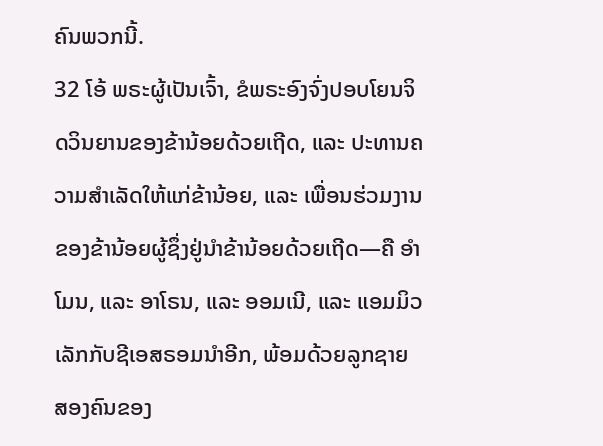ຄົນພວກນີ້.
32 ໂອ້ ພຣະຜູ້ເປັນເຈົ້າ, ຂໍພຣະອົງຈົ່ງປອບໂຍນຈິດວິນຍານຂອງຂ້ານ້ອຍດ້ວຍເຖີດ, ແລະ ປະທານຄວາມສຳເລັດໃຫ້ແກ່ຂ້ານ້ອຍ, ແລະ ເພື່ອນຮ່ວມງານຂອງຂ້ານ້ອຍຜູ້ຊຶ່ງຢູ່ນຳຂ້ານ້ອຍດ້ວຍເຖີດ—ຄື ອຳໂມນ, ແລະ ອາໂຣນ, ແລະ ອອມເນີ, ແລະ ແອມມິວເລັກກັບຊີເອສຣອມນຳອີກ, ພ້ອມດ້ວຍລູກຊາຍ ສອງຄົນຂອງ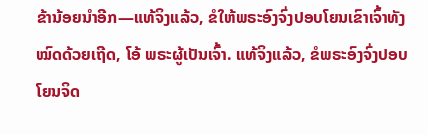ຂ້ານ້ອຍນຳອີກ—ແທ້ຈິງແລ້ວ, ຂໍໃຫ້ພຣະອົງຈົ່ງປອບໂຍນເຂົາເຈົ້າທັງໝົດດ້ວຍເຖີດ, ໂອ້ ພຣະຜູ້ເປັນເຈົ້າ. ແທ້ຈິງແລ້ວ, ຂໍພຣະອົງຈົ່ງປອບໂຍນຈິດ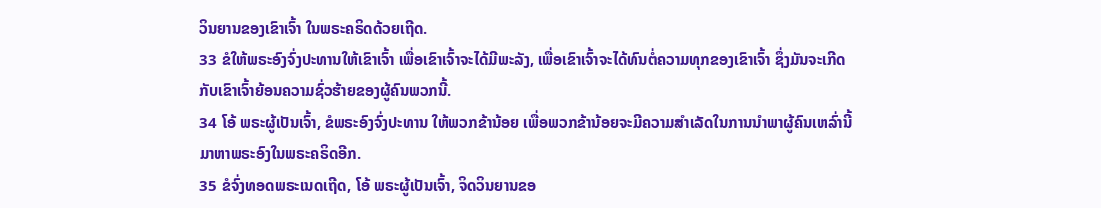ວິນຍານຂອງເຂົາເຈົ້າ ໃນພຣະຄຣິດດ້ວຍເຖີດ.
33 ຂໍໃຫ້ພຣະອົງຈົ່ງປະທານໃຫ້ເຂົາເຈົ້າ ເພື່ອເຂົາເຈົ້າຈະໄດ້ມີພະລັງ, ເພື່ອເຂົາເຈົ້າຈະໄດ້ທົນຕໍ່ຄວາມທຸກຂອງເຂົາເຈົ້າ ຊຶ່ງມັນຈະເກີດກັບເຂົາເຈົ້າຍ້ອນຄວາມຊົ່ວຮ້າຍຂອງຜູ້ຄົນພວກນີ້.
34 ໂອ້ ພຣະຜູ້ເປັນເຈົ້າ, ຂໍພຣະອົງຈົ່ງປະທານ ໃຫ້ພວກຂ້ານ້ອຍ ເພື່ອພວກຂ້ານ້ອຍຈະມີຄວາມສຳເລັດໃນການນຳພາຜູ້ຄົນເຫລົ່ານີ້ມາຫາພຣະອົງໃນພຣະຄຣິດອີກ.
35 ຂໍຈົ່ງທອດພຣະເນດເຖີດ, ໂອ້ ພຣະຜູ້ເປັນເຈົ້າ, ຈິດວິນຍານຂອ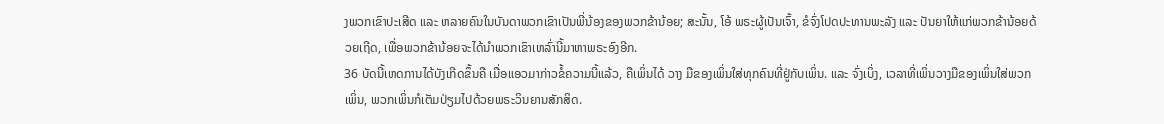ງພວກເຂົາປະເສີດ ແລະ ຫລາຍຄົນໃນບັນດາພວກເຂົາເປັນພີ່ນ້ອງຂອງພວກຂ້ານ້ອຍ; ສະນັ້ນ, ໂອ້ ພຣະຜູ້ເປັນເຈົ້າ, ຂໍຈົ່ງໂປດປະທານພະລັງ ແລະ ປັນຍາໃຫ້ແກ່ພວກຂ້ານ້ອຍດ້ວຍເຖີດ, ເພື່ອພວກຂ້ານ້ອຍຈະໄດ້ນຳພວກເຂົາເຫລົ່ານີ້ມາຫາພຣະອົງອີກ.
36 ບັດນີ້ເຫດການໄດ້ບັງເກີດຂຶ້ນຄື ເມື່ອແອວມາກ່າວຂໍ້ຄວາມນີ້ແລ້ວ, ຄືເພິ່ນໄດ້ ວາງ ມືຂອງເພິ່ນໃສ່ທຸກຄົນທີ່ຢູ່ກັບເພິ່ນ. ແລະ ຈົ່ງເບິ່ງ, ເວລາທີ່ເພິ່ນວາງມືຂອງເພິ່ນໃສ່ພວກເພິ່ນ, ພວກເພິ່ນກໍເຕັມປ່ຽມໄປດ້ວຍພຣະວິນຍານສັກສິດ.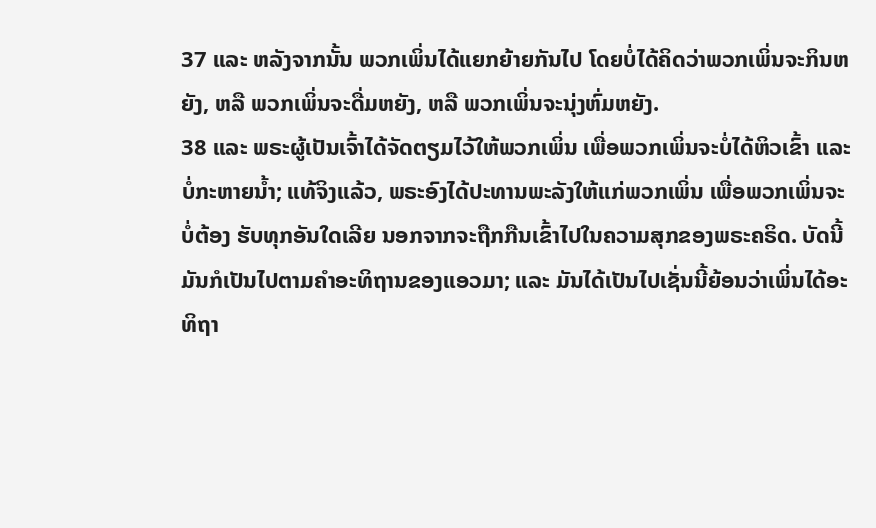37 ແລະ ຫລັງຈາກນັ້ນ ພວກເພິ່ນໄດ້ແຍກຍ້າຍກັນໄປ ໂດຍບໍ່ໄດ້ຄິດວ່າພວກເພິ່ນຈະກິນຫຍັງ, ຫລື ພວກເພິ່ນຈະດື່ມຫຍັງ, ຫລື ພວກເພິ່ນຈະນຸ່ງຫົ່ມຫຍັງ.
38 ແລະ ພຣະຜູ້ເປັນເຈົ້າໄດ້ຈັດຕຽມໄວ້ໃຫ້ພວກເພິ່ນ ເພື່ອພວກເພິ່ນຈະບໍ່ໄດ້ຫິວເຂົ້າ ແລະ ບໍ່ກະຫາຍນ້ຳ; ແທ້ຈິງແລ້ວ, ພຣະອົງໄດ້ປະທານພະລັງໃຫ້ແກ່ພວກເພິ່ນ ເພື່ອພວກເພິ່ນຈະບໍ່ຕ້ອງ ຮັບທຸກອັນໃດເລີຍ ນອກຈາກຈະຖືກກືນເຂົ້າໄປໃນຄວາມສຸກຂອງພຣະຄຣິດ. ບັດນີ້ມັນກໍເປັນໄປຕາມຄຳອະທິຖານຂອງແອວມາ; ແລະ ມັນໄດ້ເປັນໄປເຊັ່ນນີ້ຍ້ອນວ່າເພິ່ນໄດ້ອະທິຖາ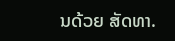ນດ້ວຍ ສັດທາ.